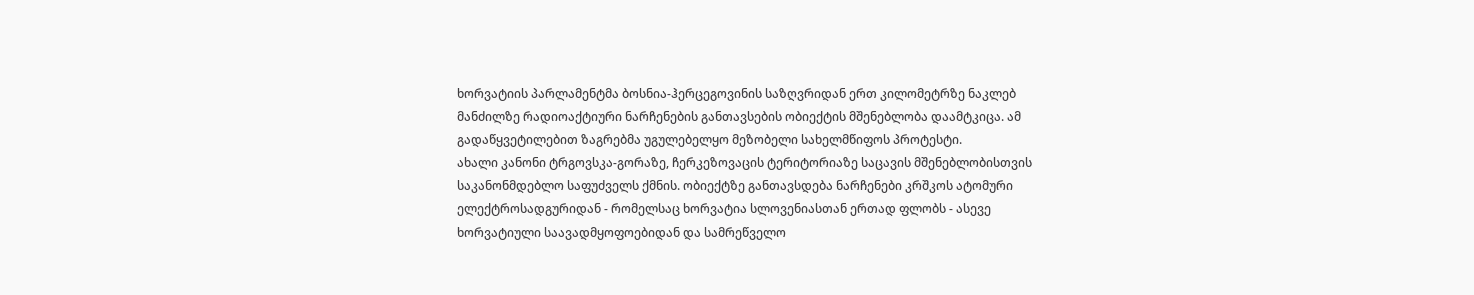ხორვატიის პარლამენტმა ბოსნია-ჰერცეგოვინის საზღვრიდან ერთ კილომეტრზე ნაკლებ მანძილზე რადიოაქტიური ნარჩენების განთავსების ობიექტის მშენებლობა დაამტკიცა. ამ გადაწყვეტილებით ზაგრებმა უგულებელყო მეზობელი სახელმწიფოს პროტესტი.
ახალი კანონი ტრგოვსკა-გორაზე, ჩერკეზოვაცის ტერიტორიაზე საცავის მშენებლობისთვის საკანონმდებლო საფუძველს ქმნის. ობიექტზე განთავსდება ნარჩენები კრშკოს ატომური ელექტროსადგურიდან - რომელსაც ხორვატია სლოვენიასთან ერთად ფლობს - ასევე ხორვატიული საავადმყოფოებიდან და სამრეწველო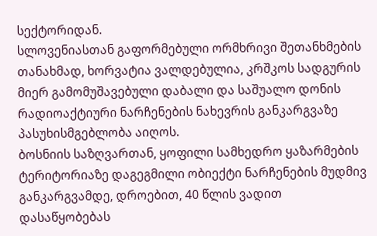სექტორიდან.
სლოვენიასთან გაფორმებული ორმხრივი შეთანხმების თანახმად, ხორვატია ვალდებულია, კრშკოს სადგურის მიერ გამომუშავებული დაბალი და საშუალო დონის რადიოაქტიური ნარჩენების ნახევრის განკარგვაზე პასუხისმგებლობა აიღოს.
ბოსნიის საზღვართან, ყოფილი სამხედრო ყაზარმების ტერიტორიაზე დაგეგმილი ობიექტი ნარჩენების მუდმივ განკარგვამდე, დროებით, 40 წლის ვადით დასაწყობებას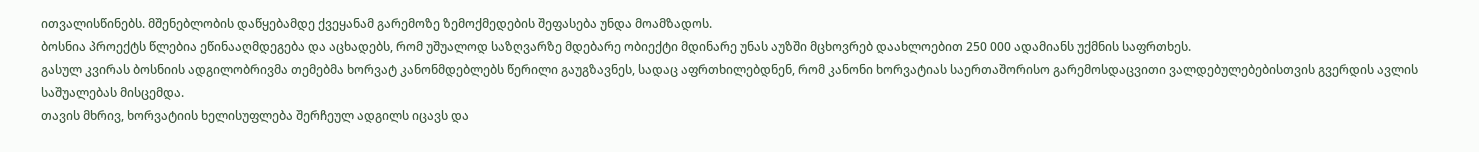ითვალისწინებს. მშენებლობის დაწყებამდე ქვეყანამ გარემოზე ზემოქმედების შეფასება უნდა მოამზადოს.
ბოსნია პროექტს წლებია ეწინააღმდეგება და აცხადებს, რომ უშუალოდ საზღვარზე მდებარე ობიექტი მდინარე უნას აუზში მცხოვრებ დაახლოებით 250 000 ადამიანს უქმნის საფრთხეს.
გასულ კვირას ბოსნიის ადგილობრივმა თემებმა ხორვატ კანონმდებლებს წერილი გაუგზავნეს, სადაც აფრთხილებდნენ, რომ კანონი ხორვატიას საერთაშორისო გარემოსდაცვითი ვალდებულებებისთვის გვერდის ავლის საშუალებას მისცემდა.
თავის მხრივ, ხორვატიის ხელისუფლება შერჩეულ ადგილს იცავს და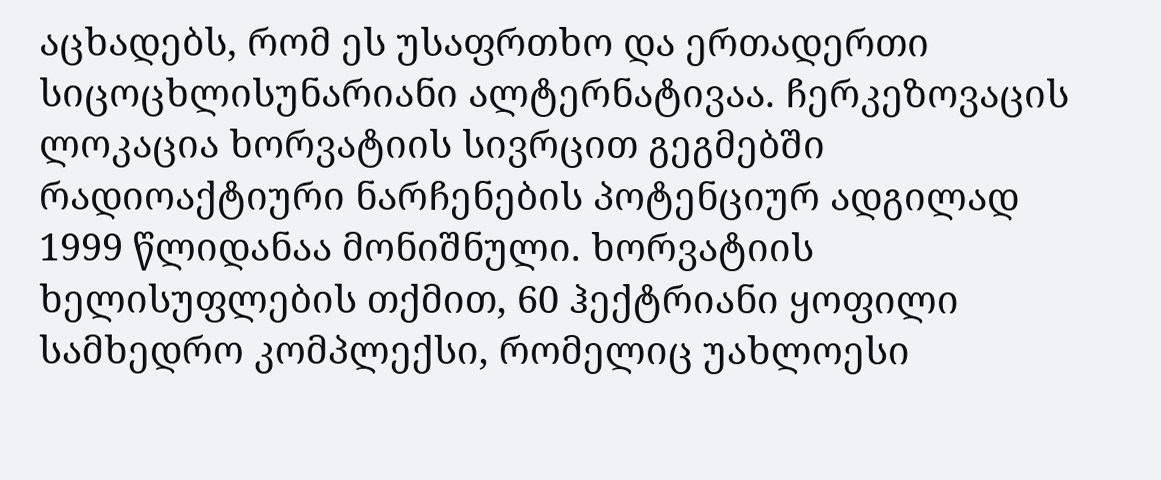აცხადებს, რომ ეს უსაფრთხო და ერთადერთი სიცოცხლისუნარიანი ალტერნატივაა. ჩერკეზოვაცის ლოკაცია ხორვატიის სივრცით გეგმებში რადიოაქტიური ნარჩენების პოტენციურ ადგილად 1999 წლიდანაა მონიშნული. ხორვატიის ხელისუფლების თქმით, 60 ჰექტრიანი ყოფილი სამხედრო კომპლექსი, რომელიც უახლოესი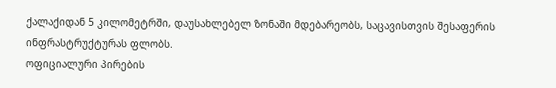ქალაქიდან 5 კილომეტრში, დაუსახლებელ ზონაში მდებარეობს, საცავისთვის შესაფერის ინფრასტრუქტურას ფლობს.
ოფიციალური პირების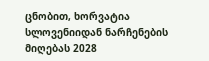ცნობით, ხორვატია სლოვენიიდან ნარჩენების მიღებას 2028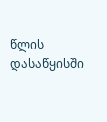წლის დასაწყისში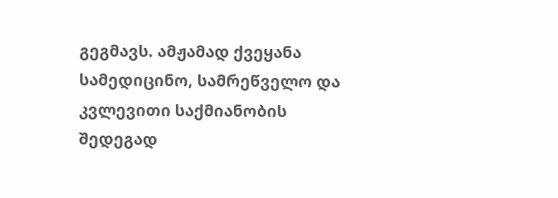გეგმავს. ამჟამად ქვეყანა სამედიცინო, სამრეწველო და კვლევითი საქმიანობის შედეგად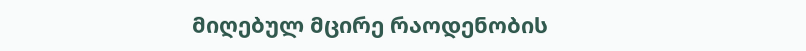მიღებულ მცირე რაოდენობის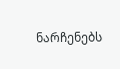ნარჩენებს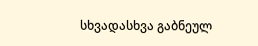სხვადასხვა გაბნეულ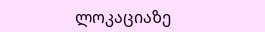ლოკაციაზე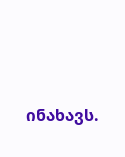ინახავს.